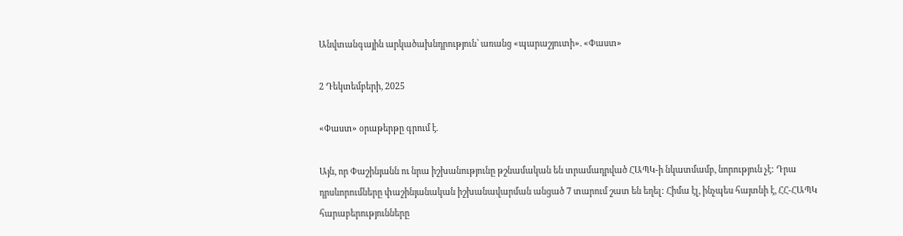Անվտանգային արկածախնդրություն՝ առանց «պարաշյուտի». «Փաստ»

2 Դեկտեմբերի, 2025

«Փաստ» օրաթերթը գրում է.

Այն, որ Փաշինյանն ու նրա իշխանությունը թշնամական են տրամադրված ՀԱՊԿ-ի նկատմամբ, նորություն չէ: Դրա դրսևորումները փաշինյանական իշխանավարման անցած 7 տարում շատ են եղել: Հիմա էլ, ինչպես հայտնի է, ՀՀ-ՀԱՊԿ հարաբերությունները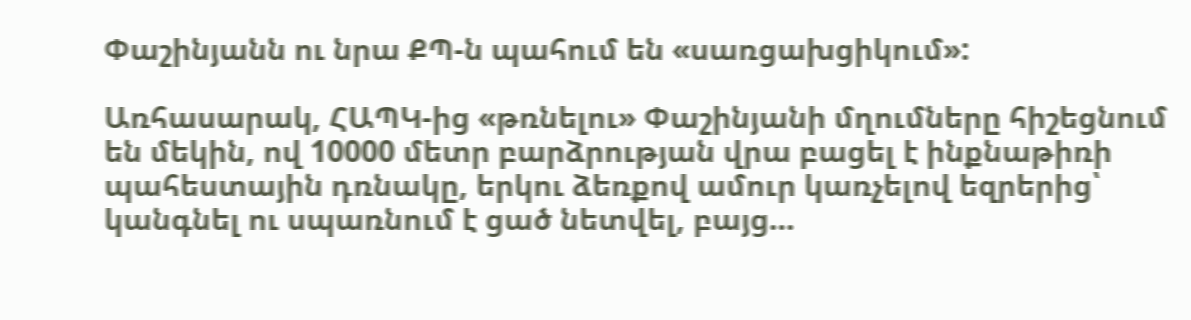Փաշինյանն ու նրա ՔՊ-ն պահում են «սառցախցիկում»:

Առհասարակ, ՀԱՊԿ-ից «թռնելու» Փաշինյանի մղումները հիշեցնում են մեկին, ով 10000 մետր բարձրության վրա բացել է ինքնաթիռի պահեստային դռնակը, երկու ձեռքով ամուր կառչելով եզրերից՝ կանգնել ու սպառնում է ցած նետվել, բայց…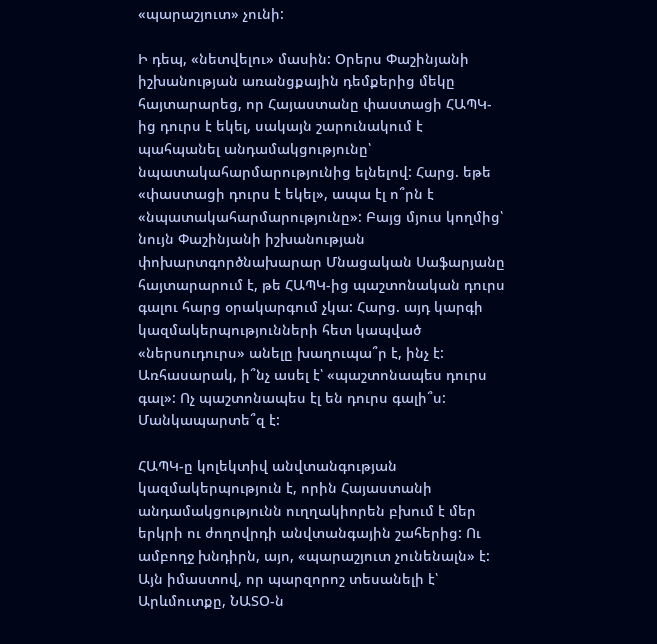«պարաշյուտ» չունի:

Ի դեպ, «նետվելու» մասին: Օրերս Փաշինյանի իշխանության առանցքային դեմքերից մեկը հայտարարեց, որ Հայաստանը փաստացի ՀԱՊԿ-ից դուրս է եկել, սակայն շարունակում է պահպանել անդամակցությունը՝ նպատակահարմարությունից ելնելով: Հարց. եթե «փաստացի դուրս է եկել», ապա էլ ո՞րն է «նպատակահարմարությունը»: Բայց մյուս կողմից՝ նույն Փաշինյանի իշխանության փոխարտգործնախարար Մնացական Սաֆարյանը հայտարարում է, թե ՀԱՊԿ-ից պաշտոնական դուրս գալու հարց օրակարգում չկա: Հարց. այդ կարգի կազմակերպությունների հետ կապված «ներսուդուրս» անելը խաղուպա՞ր է, ինչ է: Առհասարակ, ի՞նչ ասել է՝ «պաշտոնապես դուրս գալ»: Ոչ պաշտոնապես էլ են դուրս գալի՞ս: Մանկապարտե՞զ է:

ՀԱՊԿ-ը կոլեկտիվ անվտանգության կազմակերպություն է, որին Հայաստանի անդամակցությունն ուղղակիորեն բխում է մեր երկրի ու ժողովրդի անվտանգային շահերից: Ու ամբողջ խնդիրն, այո, «պարաշյուտ չունենալն» է: Այն իմաստով, որ պարզորոշ տեսանելի է՝ Արևմուտքը, ՆԱՏՕ-ն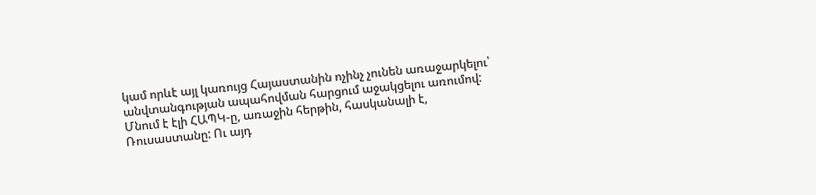կամ որևէ այլ կառույց Հայաստանին ոչինչ չունեն առաջարկելու՝ անվտանգության ապահովման հարցում աջակցելու առումով: Մնում է էլի ՀԱՊԿ-ը, առաջին հերթին, հասկանալի է, Ռուսաստանը: Ու այդ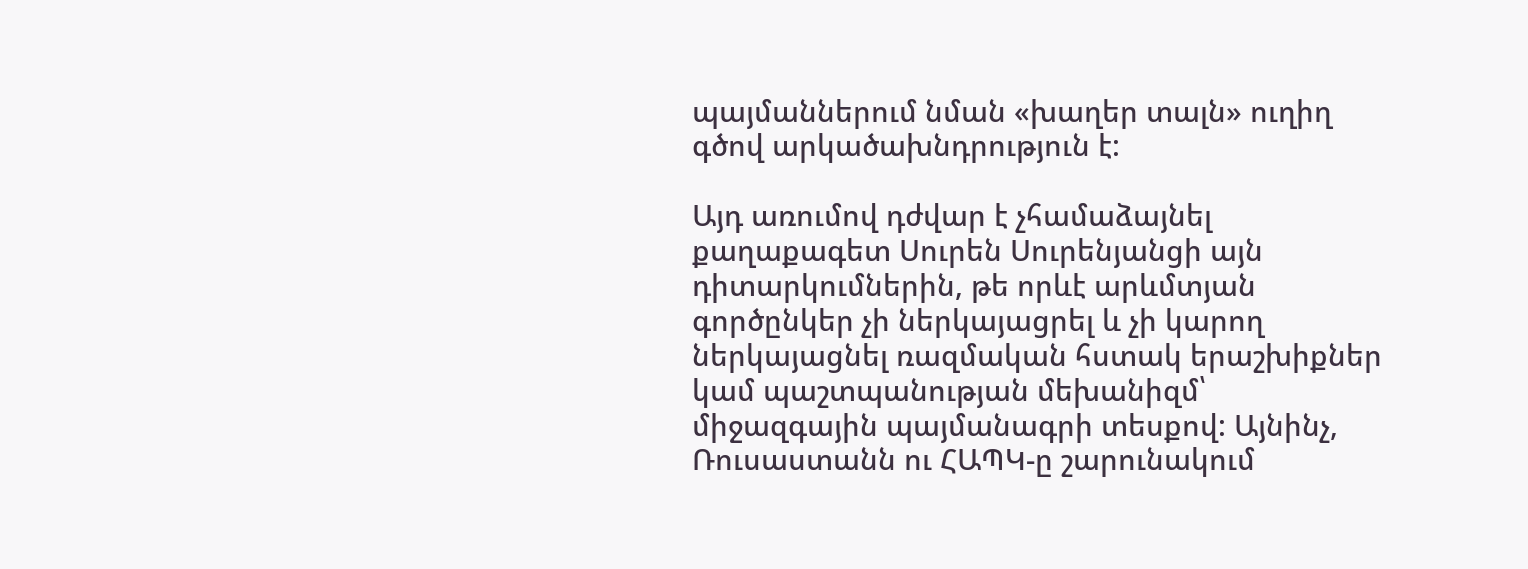պայմաններում նման «խաղեր տալն» ուղիղ գծով արկածախնդրություն է:

Այդ առումով դժվար է չհամաձայնել քաղաքագետ Սուրեն Սուրենյանցի այն դիտարկումներին, թե որևէ արևմտյան գործընկեր չի ներկայացրել և չի կարող ներկայացնել ռազմական հստակ երաշխիքներ կամ պաշտպանության մեխանիզմ՝ միջազգային պայմանագրի տեսքով: Այնինչ, Ռուսաստանն ու ՀԱՊԿ-ը շարունակում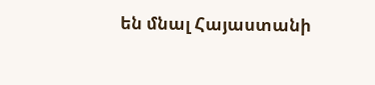են մնալ Հայաստանի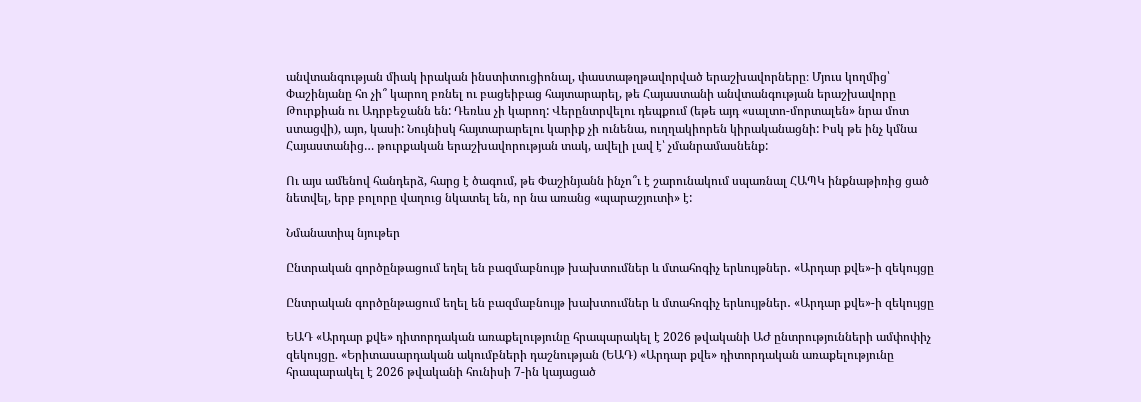անվտանգության միակ իրական ինստիտուցիոնալ, փաստաթղթավորված երաշխավորները։ Մյուս կողմից՝ Փաշինյանը հո չի՞ կարող բռնել ու բացեիբաց հայտարարել, թե Հայաստանի անվտանգության երաշխավորը Թուրքիան ու Ադրբեջանն են: Դեռևս չի կարող: Վերընտրվելու դեպքում (եթե այդ «սալտո-մորտալեն» նրա մոտ ստացվի), այո, կասի: Նույնիսկ հայտարարելու կարիք չի ունենա, ուղղակիորեն կիրականացնի: Իսկ թե ինչ կմնա Հայաստանից… թուրքական երաշխավորության տակ, ավելի լավ է՝ չմանրամասնենք:

Ու այս ամենով հանդերձ, հարց է ծագում, թե Փաշինյանն ինչո՞ւ է շարունակում սպառնալ ՀԱՊԿ ինքնաթիռից ցած նետվել, երբ բոլորը վաղուց նկատել են, որ նա առանց «պարաշյուտի» է:

Նմանատիպ նյութեր

Ընտրական գործընթացում եղել են բազմաբնույթ խախտումներ և մտահոգիչ երևույթներ․ «Արդար քվե»-ի զեկույցը

Ընտրական գործընթացում եղել են բազմաբնույթ խախտումներ և մտահոգիչ երևույթներ․ «Արդար քվե»-ի զեկույցը

ԵԱԴ «Արդար քվե» դիտորդական առաքելությունը հրապարակել է 2026 թվականի ԱԺ ընտրությունների ամփոփիչ զեկույցը. «Երիտասարդական ակումբների դաշնության (ԵԱԴ) «Արդար քվե» դիտորդական առաքելությունը հրապարակել է 2026 թվականի հունիսի 7-ին կայացած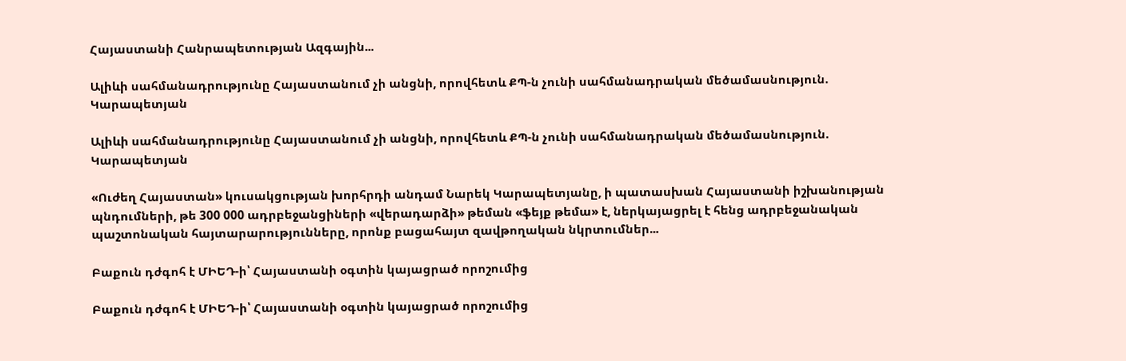Հայաստանի Հանրապետության Ազգային...

Ալիևի սահմանադրությունը Հայաստանում չի անցնի, որովհետև ՔՊ-ն չունի սահմանադրական մեծամասնություն. Կարապետյան

Ալիևի սահմանադրությունը Հայաստանում չի անցնի, որովհետև ՔՊ-ն չունի սահմանադրական մեծամասնություն. Կարապետյան

«Ուժեղ Հայաստան» կուսակցության խորհրդի անդամ Նարեկ Կարապետյանը, ի պատասխան Հայաստանի իշխանության պնդումների, թե 300 000 ադրբեջանցիների «վերադարձի» թեման «ֆեյք թեմա» է, ներկայացրել է հենց ադրբեջանական պաշտոնական հայտարարությունները, որոնք բացահայտ զավթողական նկրտումներ...

Բաքուն դժգոհ է ՄԻԵԴ-ի՝ Հայաստանի օգտին կայացրած որոշումից

Բաքուն դժգոհ է ՄԻԵԴ-ի՝ Հայաստանի օգտին կայացրած որոշումից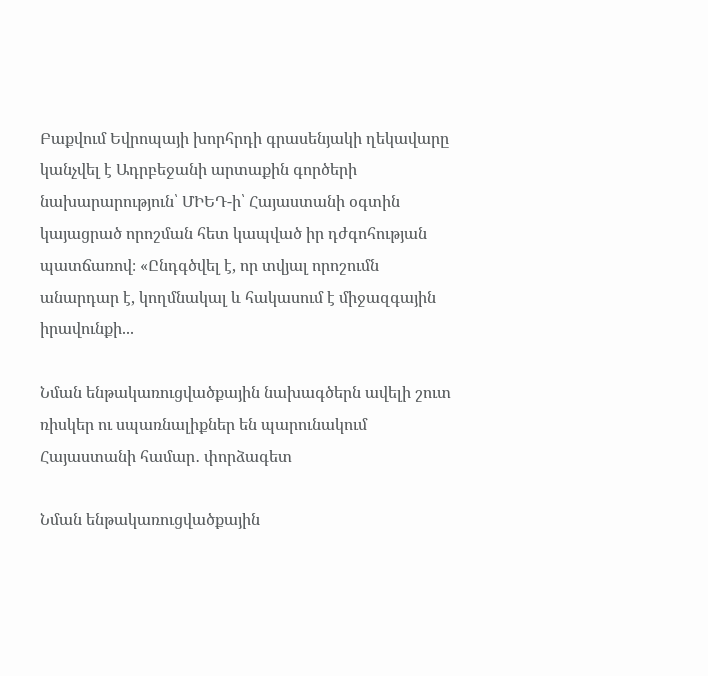Բաքվում Եվրոպայի խորհրդի գրասենյակի ղեկավարը կանչվել է Ադրբեջանի արտաքին գործերի նախարարություն՝ ՄԻԵԴ-ի՝ Հայաստանի օգտին կայացրած որոշման հետ կապված իր դժգոհության պատճառով։ «Ընդգծվել է, որ տվյալ որոշումն անարդար է, կողմնակալ և հակասում է միջազգային իրավունքի...

Նման ենթակառուցվածքային նախագծերն ավելի շուտ ռիսկեր ու սպառնալիքներ են պարունակում Հայաստանի համար․ փորձագետ

Նման ենթակառուցվածքային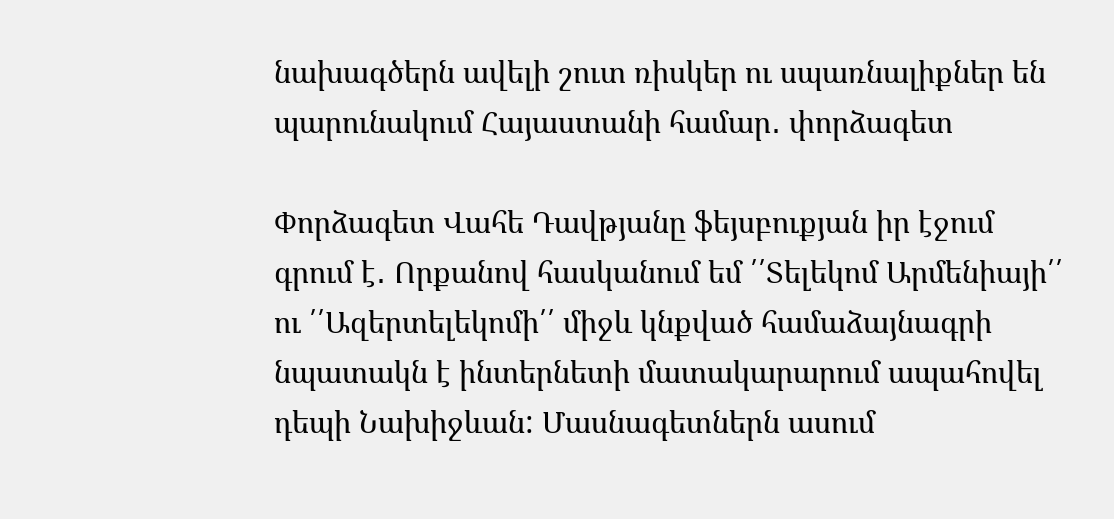նախագծերն ավելի շուտ ռիսկեր ու սպառնալիքներ են պարունակում Հայաստանի համար․ փորձագետ

Փորձագետ Վահե Դավթյանը ֆեյսբուքյան իր էջում գրում է․ Որքանով հասկանում եմ ՛՛Տելեկոմ Արմենիայի՛՛ ու ՛՛Ազերտելեկոմի՛՛ միջև կնքված համաձայնագրի նպատակն է ինտերնետի մատակարարում ապահովել դեպի Նախիջևան: Մասնագետներն ասում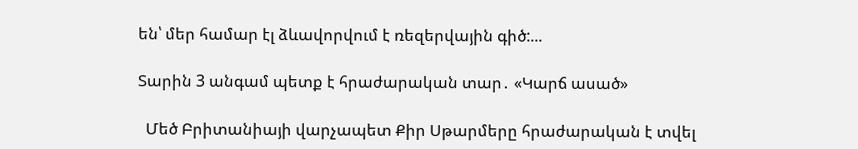են՝ մեր համար էլ ձևավորվում է ռեզերվային գիծ:...

Տարին 3 անգամ պետք է հրաժարական տար․ «Կարճ ասած»

  Մեծ Բրիտանիայի վարչապետ Քիր Սթարմերը հրաժարական է տվել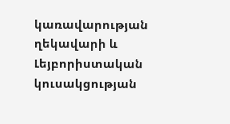կառավարության ղեկավարի և Լեյբորիստական կուսակցության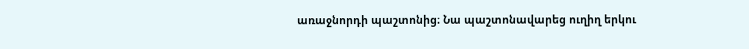առաջնորդի պաշտոնից։ Նա պաշտոնավարեց ուղիղ երկու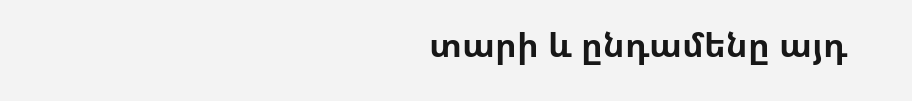տարի և ընդամենը այդ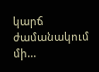կարճ ժամանակում մի...